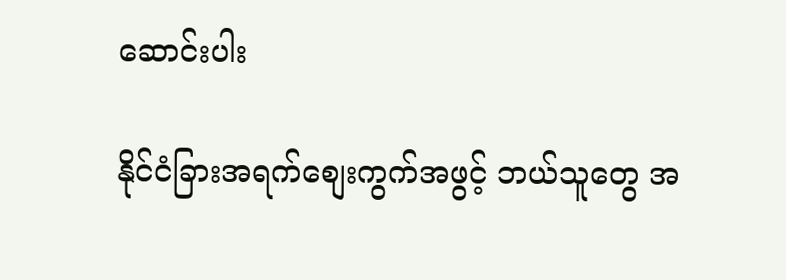ဆောင်းပါး

နိုင်ငံခြားအရက်စျေးကွက်အဖွင့် ဘယ်သူတွေ အ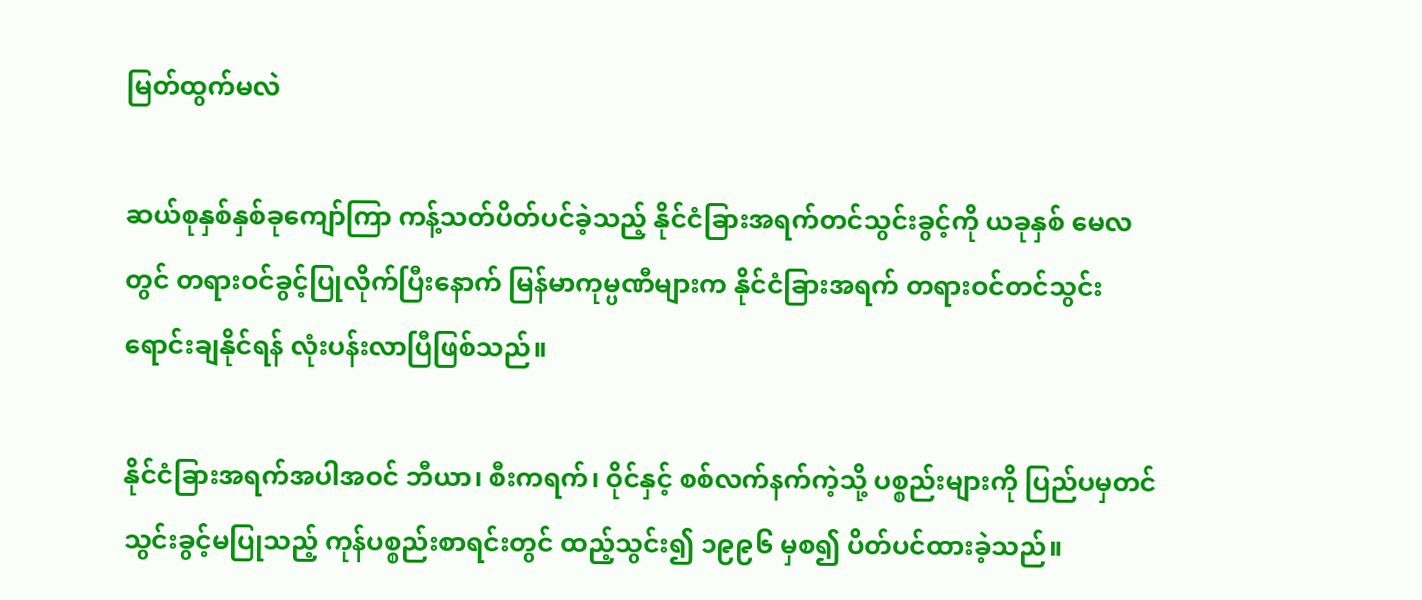မြတ်ထွက်မလဲ

ဆယ်စုနှစ်နှစ်ခုကျော်ကြာ ကန့်သတ်ပိတ်ပင်ခဲ့သည့် နိုင်ငံခြားအရက်တင်သွင်းခွင့်ကို ယခုနှစ် မေလတွင် တရားဝင်ခွင့်ပြုလိုက်ပြီးနောက် မြန်မာကုမ္ပဏီများက နိုင်ငံခြားအရက် တရားဝင်တင်သွင်းရောင်းချနိုင်ရန် လုံးပန်းလာပြီဖြစ်သည်။

နိုင်ငံခြားအရက်အပါအဝင် ဘီယာ၊ စီးကရက်၊ ဝိုင်နှင့် စစ်လက်နက်ကဲ့သို့ ပစ္စည်းများကို ပြည်ပမှတင်သွင်းခွင့်မပြုသည့် ကုန်ပစ္စည်းစာရင်းတွင် ထည့်သွင်း၍ ၁၉၉၆ မှစ၍ ပိတ်ပင်ထားခဲ့သည်။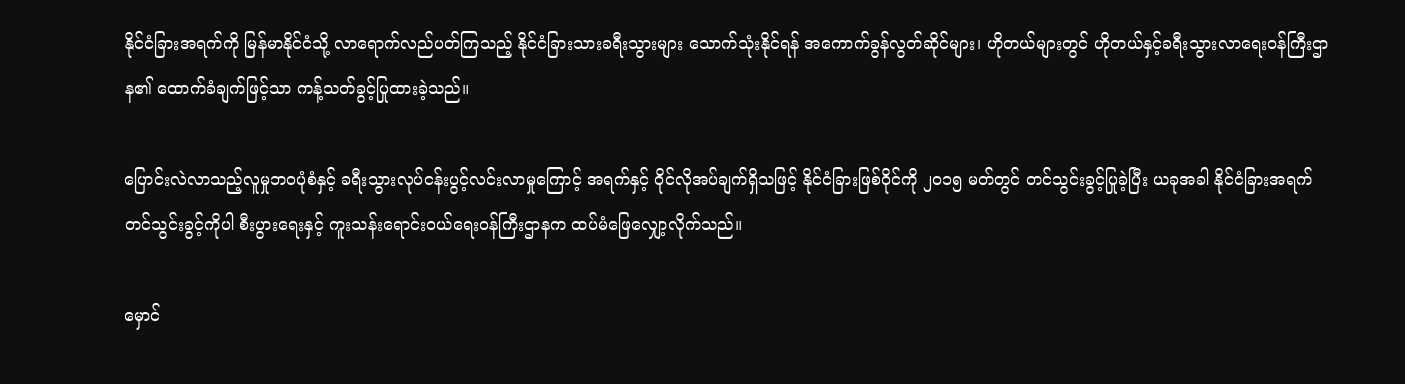နိုင်ငံခြားအရက်ကို မြန်မာနိုင်ငံသို့ လာရောက်လည်ပတ်ကြသည့် နိုင်ငံခြားသားခရီးသွားများ သောက်သုံးနိုင်ရန် အကောက်ခွန်လွတ်ဆိုင်များ၊ ဟိုတယ်များတွင် ဟိုတယ်နှင့်ခရီးသွားလာရေးဝန်ကြီးဌာန၏ ထောက်ခံချက်ဖြင့်သာ ကန့်သတ်ခွင့်ပြုထားခဲ့သည်။

ပြောင်းလဲလာသည့်လူမှုဘဝပုံစံနှင့် ခရီးသွားလုပ်ငန်းပွင့်လင်းလာမှုကြောင့် အရက်နှင့် ဝိုင်လိုအပ်ချက်ရှိသဖြင့် နိုင်ငံခြားဖြစ်ဝိုင်ကို ၂၀၁၅ မတ်တွင် တင်သွင်းခွင့်ပြုခဲ့ပြီး ယခုအခါ နိုင်ငံခြားအရက်တင်သွင်းခွင့်ကိုပါ စီးပွားရေးနှင့် ကူးသန်းရောင်းဝယ်ရေးဝန်ကြီးဌာနက ထပ်မံဖြေလျှော့လိုက်သည်။

မှောင်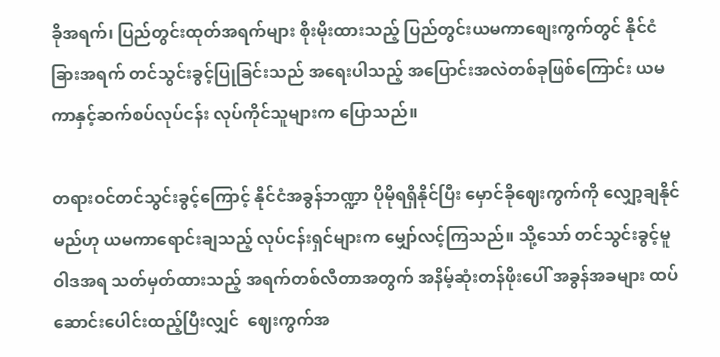ခိုအရက်၊ ပြည်တွင်းထုတ်အရက်များ စိုးမိုးထားသည့် ပြည်တွင်းယမကာစျေးကွက်တွင် နိုင်ငံခြားအရက် တင်သွင်းခွင့်ပြုခြင်းသည် အရေးပါသည့် အပြောင်းအလဲတစ်ခုဖြစ်ကြောင်း ယမကာနှင့်ဆက်စပ်လုပ်ငန်း လုပ်ကိုင်သူများက ပြောသည်။

တရားဝင်တင်သွင်းခွင့်ကြောင့် နိုင်ငံအခွန်ဘဏ္ဍာ ပိုမိုရရှိနိုင်ပြီး မှောင်ခိုဈေးကွက်ကို လျှော့ချနိုင်မည်ဟု ယမကာရောင်းချသည့် လုပ်ငန်းရှင်များက မျှော်လင့်ကြသည်။ သို့သော် တင်သွင်းခွင့်မူဝါဒအရ သတ်မှတ်ထားသည့် အရက်တစ်လီတာအတွက် အနိမ့်ဆုံးတန်ဖိုးပေါ် အခွန်အခများ ထပ်ဆောင်းပေါင်းထည့်ပြီးလျှင်  ဈေးကွက်အ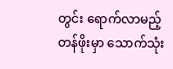တွင်း ရောက်လာမည့်တန်ဖိုးမှာ သောက်သုံး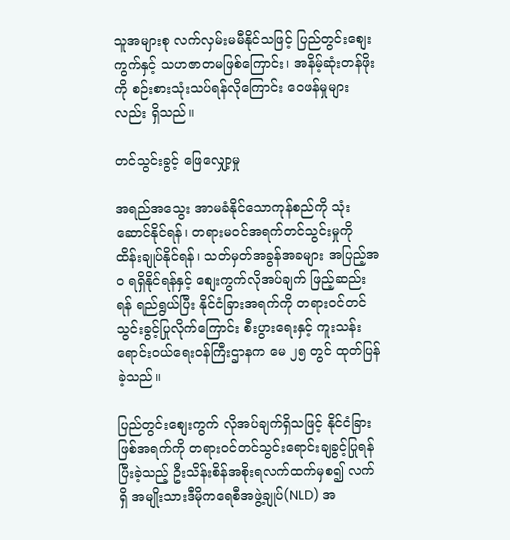သူအများစု လက်လှမ်းမမီနိုင်သဖြင့် ပြည်တွင်းစျေးကွက်နှင့် သဟဇာတမဖြစ်ကြောင်း၊ အနိမ့်ဆုံးတန်ဖိုးကို စဉ်းစားသုံးသပ်ရန်လိုကြောင်း ဝေဖန်မှုများလည်း ရှိသည်။

တင်သွင်းခွင့် ဖြေလျှော့မှု

အရည်အသွေး အာမခံနိုင်သောကုန်စည်ကို သုံးဆောင်နိုင်ရန်၊ တရားမဝင်အရက်တင်သွင်းမှုကို ထိန်းချုပ်နိုင်ရန်၊ သတ်မှတ်အခွန်အခများ အပြည့်အဝ ရရှိနိုင်ရန်နှင့် စျေးကွက်လိုအပ်ချက် ဖြည့်ဆည်းရန် ရည်ရွယ်ပြီး နိုင်ငံခြားအရက်ကို တရားဝင်တင်သွင်းခွင့်ပြုလိုက်ကြောင်း စီးပွားရေးနှင့် ကူးသန်းရောင်းဝယ်ရေးဝန်ကြီးဌာနက မေ ၂၅ တွင် ထုတ်ပြန်ခဲ့သည်။

ပြည်တွင်းစျေးကွက် လိုအပ်ချက်ရှိသဖြင့် နိုင်ငံခြားဖြစ်အရက်ကို တရားဝင်တင်သွင်းရောင်းချခွင့်ပြုရန် ပြီးခဲ့သည့် ဦးသိန်းစိန်အစိုးရလက်ထက်မှစ၍ လက်ရှိ အမျိုးသားဒီမိုကရေစီအဖွဲ့ချုပ်(NLD) အ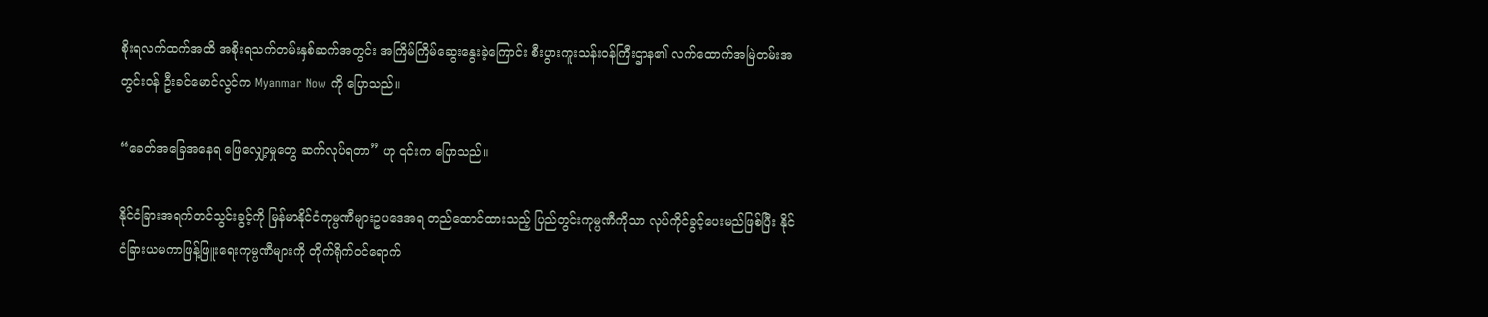စိုးရလက်ထက်အထိ အစိုးရသက်တမ်းနှစ်ဆက်အတွင်း အကြိမ်ကြိမ်ဆွေးနွေးခဲ့ကြောင်း စီးပွားကူးသန်းဝန်ကြီးဌာန၏ လက်ထောက်အမြဲတမ်းအတွင်းဝန် ဦးခင်မောင်လွင်က Myanmar Now ကို ပြောသည်။

“ခေတ်အခြေအနေရ ဖြေလျှော့မှုတွေ ဆက်လုပ်ရတာ” ဟု ၎င်းက ပြောသည်။

နိုင်ငံခြားအရက်တင်သွင်းခွင့်ကို မြန်မာနိုင်ငံကုမ္ပဏီများဥပဒေအရ တည်ထောင်ထားသည့် ပြည်တွင်းကုမ္ပဏီကိုသာ လုပ်ကိုင်ခွင့်ပေးမည်ဖြစ်ပြီး နိုင်ငံခြားယမကာဖြန့်ဖြူးရေးကုမ္ပဏီများကို တိုက်ရိုက်ဝင်ရောက်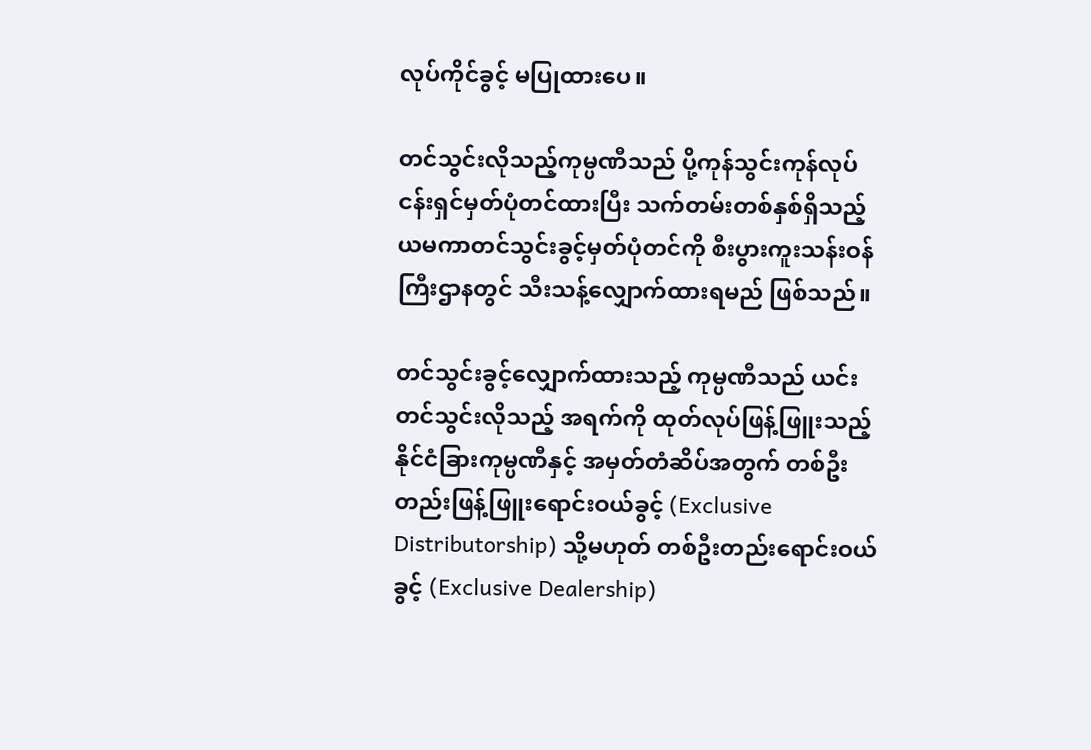လုပ်ကိုင်ခွင့် မပြုထားပေ။

တင်သွင်းလိုသည့်ကုမ္ပဏီသည် ပို့ကုန်သွင်းကုန်လုပ်ငန်းရှင်မှတ်ပုံတင်ထားပြီး သက်တမ်းတစ်နှစ်ရှိသည့် ယမကာတင်သွင်းခွင့်မှတ်ပုံတင်ကို စီးပွားကူးသန်းဝန်ကြီးဌာနတွင် သီးသန့်လျှောက်ထားရမည် ဖြစ်သည်။

တင်သွင်းခွင့်လျှောက်ထားသည့် ကုမ္ပဏီသည် ယင်းတင်သွင်းလိုသည့် အရက်ကို ထုတ်လုပ်ဖြန့်ဖြူးသည့် နိုင်ငံခြားကုမ္ပဏီနှင့် အမှတ်တံဆိပ်အတွက် တစ်ဦးတည်းဖြန့်ဖြူးရောင်းဝယ်ခွင့် (Exclusive Distributorship) သို့မဟုတ် တစ်ဦးတည်းရောင်းဝယ်ခွင့် (Exclusive Dealership)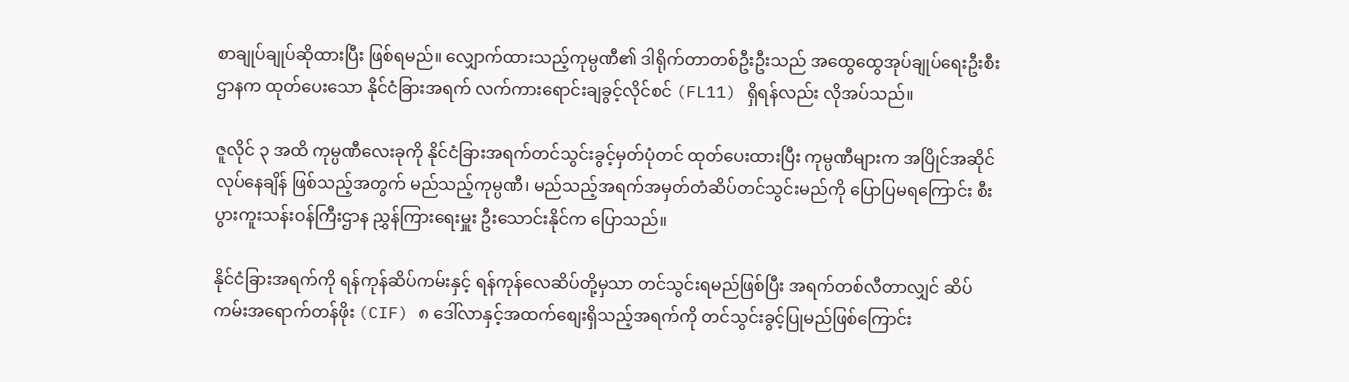စာချုပ်ချုပ်ဆိုထားပြီး ဖြစ်ရမည်။ လျှောက်ထားသည့်ကုမ္ပဏီ၏ ဒါရိုက်တာတစ်ဦးဦးသည် အထွေထွေအုပ်ချုပ်ရေးဦးစီးဌာနက ထုတ်ပေးသော နိုင်ငံခြားအရက် လက်ကားရောင်းချခွင့်လိုင်စင် (FL11) ရှိရန်လည်း လိုအပ်သည်။

ဇူလိုင် ၃ အထိ ကုမ္ပဏီလေးခုကို နိုင်ငံခြားအရက်တင်သွင်းခွင့်မှတ်ပုံတင် ထုတ်ပေးထားပြီး ကုမ္ပဏီများက အပြိုင်အဆိုင်လုပ်နေချိန် ဖြစ်သည့်အတွက် မည်သည့်ကုမ္ပဏီ၊ မည်သည့်အရက်အမှတ်တံဆိပ်တင်သွင်းမည်ကို ပြောပြမရကြောင်း စီးပွားကူးသန်းဝန်ကြီးဌာန ညွှန်ကြားရေးမှူး ဦးသောင်းနိုင်က ပြောသည်။

နိုင်ငံခြားအရက်ကို ရန်ကုန်ဆိပ်ကမ်းနှင့် ရန်ကုန်လေဆိပ်တို့မှသာ တင်သွင်းရမည်ဖြစ်ပြီး အရက်တစ်လီတာလျှင် ဆိပ်ကမ်းအရောက်တန်ဖိုး (CIF) ၈ ဒေါ်လာနှင့်အထက်စျေးရှိသည့်အရက်ကို တင်သွင်းခွင့်ပြုမည်ဖြစ်ကြောင်း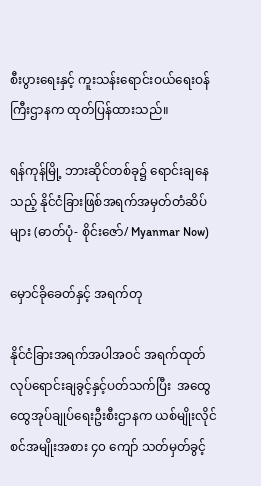စီးပွားရေးနှင့် ကူးသန်းရောင်းဝယ်ရေးဝန်ကြီးဌာနက ထုတ်ပြန်ထားသည်။

ရန်ကုန်မြို့ ဘားဆိုင်တစ်ခု၌ ရောင်းချနေသည့် နိုင်ငံခြားဖြစ်အရက်အမှတ်တံဆိပ်များ (ဓာတ်ပုံ- စိုင်းဇော်/ Myanmar Now)

မှောင်ခိုခေတ်နှင့် အရက်တု

နိုင်ငံခြားအရက်အပါအဝင် အရက်ထုတ်လုပ်ရောင်းချခွင့်နှင့်ပတ်သက်ပြီး  အထွေထွေအုပ်ချုပ်ရေးဦးစီးဌာနက ယစ်မျိုးလိုင်စင်အမျိုးအစား ၄၀ ကျော် သတ်မှတ်ခွင့်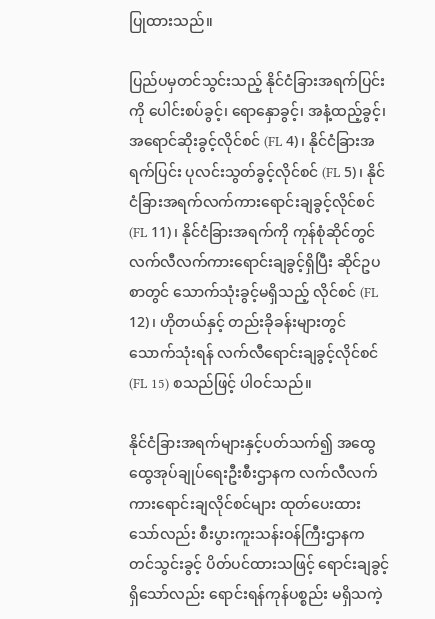ပြုထားသည်။

ပြည်ပမှတင်သွင်းသည့် နိုင်ငံခြားအရက်ပြင်းကို ပေါင်းစပ်ခွင့်၊ ရောနှောခွင့်၊ အနံ့ထည့်ခွင့်၊ အရောင်ဆိုးခွင့်လိုင်စင် (FL 4)၊ နိုင်ငံခြားအရက်ပြင်း ပုလင်းသွတ်ခွင့်လိုင်စင် (FL 5)၊ နိုင်ငံခြားအရက်လက်ကားရောင်းချခွင့်လိုင်စင် (FL 11)၊ နိုင်ငံခြားအရက်ကို ကုန်စုံဆိုင်တွင် လက်လီလက်ကားရောင်းချခွင့်ရှိပြီး ဆိုင်ဥပစာတွင် သောက်သုံးခွင့်မရှိသည့် လိုင်စင် (FL 12)၊ ဟိုတယ်နှင့် တည်းခိုခန်းများတွင်သောက်သုံးရန် လက်လီရောင်းချခွင့်လိုင်စင် (FL 15) စသည်ဖြင့် ပါဝင်သည်။

နိုင်ငံခြားအရက်များနှင့်ပတ်သက်၍ အထွေထွေအုပ်ချုပ်ရေးဦးစီးဌာနက လက်လီလက်ကားရောင်းချလိုင်စင်များ ထုတ်ပေးထားသော်လည်း စီးပွားကူးသန်းဝန်ကြီးဌာနက တင်သွင်းခွင့် ပိတ်ပင်ထားသဖြင့် ရောင်းချခွင့်ရှိသော်လည်း ရောင်းရန်ကုန်ပစ္စည်း မရှိသကဲ့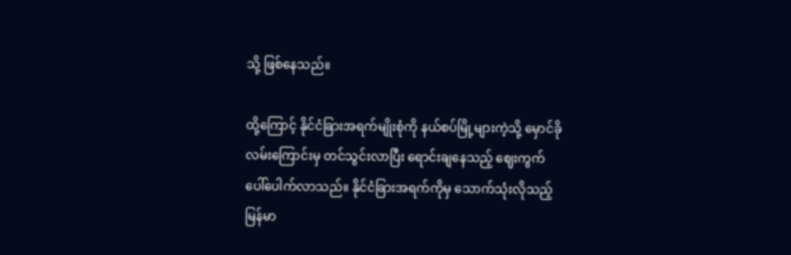သို့ ဖြစ်နေသည်။

ထို့ကြောင့် နိုင်ငံခြားအရက်မျိုးစုံကို နယ်စပ်မြို့များကဲ့သို့ မှောင်ခိုလမ်းကြောင်းမှ တင်သွင်းလာပြီး ရောင်းချနေသည့် ဈေးကွက် ပေါ်ပေါက်လာသည်။ နိုင်ငံခြားအရက်ကိုမှ သောက်သုံးလိုသည့် မြန်မာ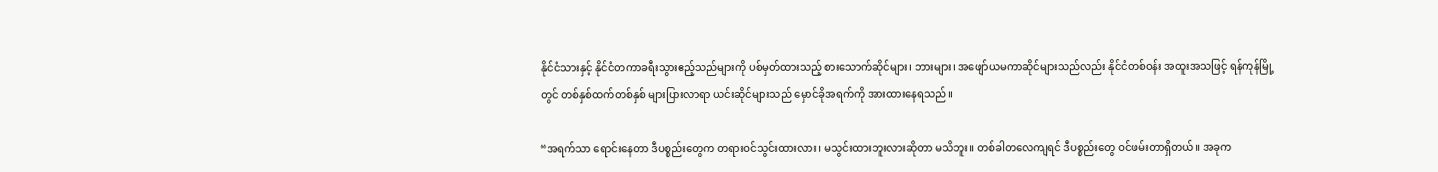နိုင်ငံသားနှင့် နိုင်ငံတကာခရီးသွားဧည့်သည်များကို ပစ်မှတ်ထားသည့် စားသောက်ဆိုင်များ၊ ဘားများ၊ အဖျော်ယမကာဆိုင်များသည်လည်း နိုင်ငံတစ်ဝန်း အထူးအသဖြင့် ရန်ကုန်မြို့တွင် တစ်နှစ်ထက်တစ်နှစ် များပြားလာရာ ယင်းဆိုင်များသည် မှောင်ခိုအရက်ကို အားထားနေရသည်။

“အရက်သာ ရောင်းနေတာ ဒီပစ္စည်းတွေက တရားဝင်သွင်းထားလား၊ မသွင်းထားဘူးလားဆိုတာ မသိဘူး။ တစ်ခါတလေကျရင် ဒီပစ္စည်းတွေ ဝင်ဖမ်းတာရှိတယ်။ အခုက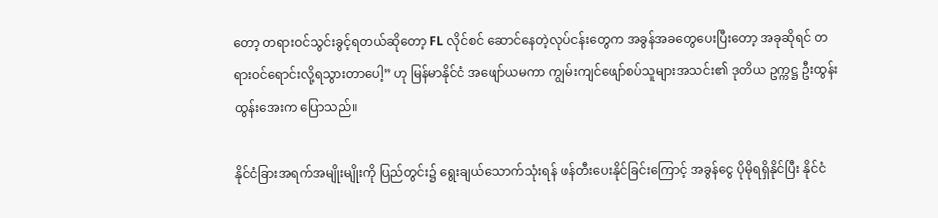တော့ တရားဝင်သွင်းခွင့်ရတယ်ဆိုတော့ FL လိုင်စင် ဆောင်နေတဲ့လုပ်ငန်းတွေက အခွန်အခတွေပေးပြီးတော့ အခုဆိုရင် တရားဝင်ရောင်းလို့ရသွားတာပေါ့” ဟု မြန်မာနိုင်ငံ အဖျော်ယမကာ ကျွမ်းကျင်ဖျော်စပ်သူများအသင်း၏ ဒုတိယ ဥက္ကဋ္ဌ ဦးထွန်းထွန်းအေးက ပြောသည်။

နိုင်ငံခြားအရက်အမျိုးမျိုးကို ပြည်တွင်း၌ ရွေးချယ်သောက်သုံးရန် ဖန်တီးပေးနိုင်ခြင်းကြောင့် အခွန်ငွေ ပိုမိုရရှိနိုင်ပြီး နိုင်ငံ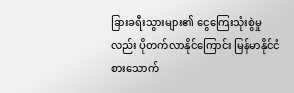ခြားခရီးသွားများ၏ ငွေကြေးသုံးစွဲမှုလည်း ပိုတက်လာနိုင်ကြောင်း မြန်မာနိုင်ငံ စားသောက်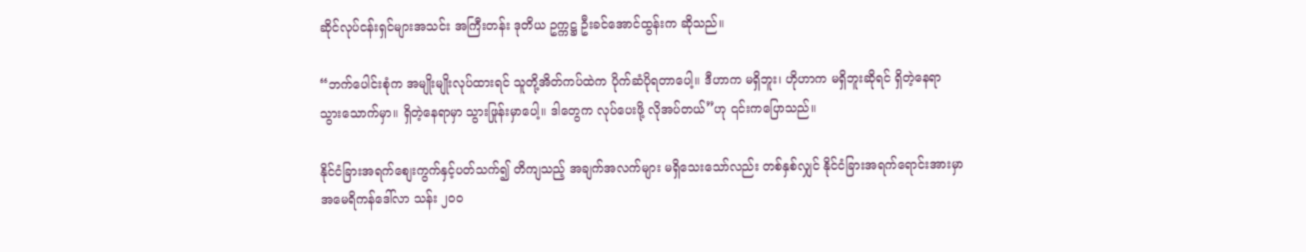ဆိုင်လုပ်ငန်းရှင်များအသင်း အကြီးတန်း ဒုတိယ ဥက္ကဋ္ဌ ဦးခင်အောင်ထွန်းက ဆိုသည်။

“ဘက်ပေါင်းစုံက အမျိုးမျိုးလုပ်ထားရင် သူတို့အိတ်ကပ်ထဲက ပိုက်ဆံပိုရတာပေါ့။ ဒီဟာက မရှိဘူး၊ ဟိုဟာက မရှိဘူးဆိုရင် ရှိတဲ့နေရာ သွားသောက်မှာ။ ရှိတဲ့နေရာမှာ သွားဖြုန်းမှာပေါ့။ ဒါတွေက လုပ်ပေးဖို့ လိုအပ်တယ်”ဟု ၎င်းကပြောသည်။

နိုင်ငံခြားအရက်စျေးကွက်နှင့်ပတ်သက်၍ တိကျသည့် အချက်အလက်များ မရှိသေးသော်လည်း တစ်နှစ်လျှင် နိုင်ငံခြားအရက်ရောင်းအားမှာ အမေရိကန်ဒေါ်လာ သန်း ၂၀၀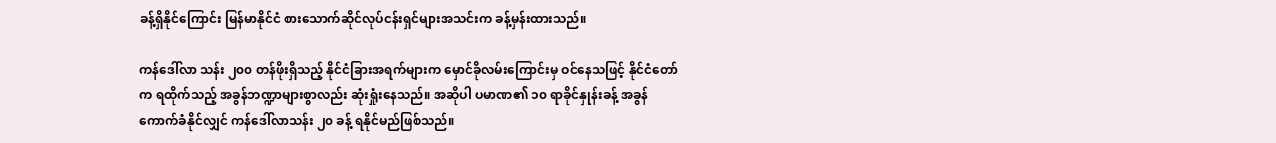ခန့်ရှိနိုင်ကြောင်း မြန်မာနိုင်ငံ စားသောက်ဆိုင်လုပ်ငန်းရှင်များအသင်းက ခန့်မှန်းထားသည်။

ကန်ဒေါ်လာ သန်း ၂၀၀ တန်ဖိုးရှိသည့် နိုင်ငံခြားအရက်များက မှောင်ခိုလမ်းကြောင်းမှ ဝင်နေသဖြင့် နိုင်ငံတော်က ရထိုက်သည့် အခွန်ဘဏ္ဍာများစွာလည်း ဆုံးရှုံးနေသည်။ အဆိုပါ ပမာဏ၏ ၁၀ ရာခိုင်နှုန်းခန့် အခွန်ကောက်ခံနိုင်လျှင် ကန်ဒေါ်လာသန်း ၂၀ ခန့် ရနိုင်မည်ဖြစ်သည်။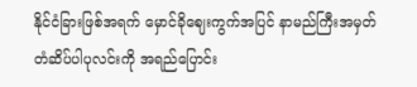နိုင်ငံခြားဖြစ်အရက် မှောင်ခိုဈေးကွက်အပြင် နာမည်ကြီးအမှတ်တံဆိပ်ပါပုလင်းကို အရည်ပြောင်း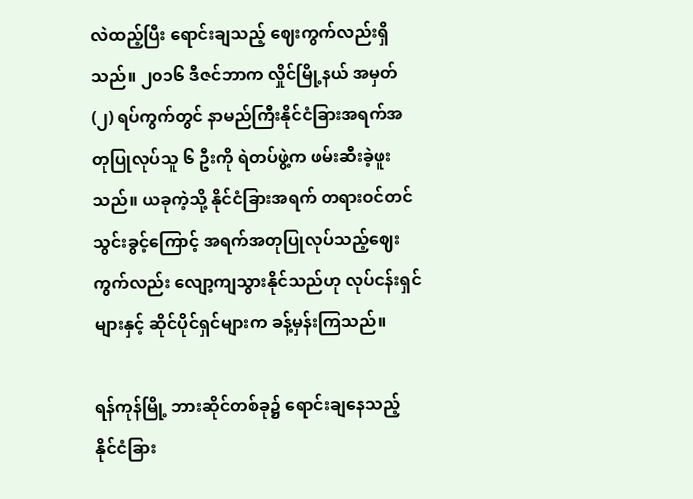လဲထည့်ပြီး ရောင်းချသည့် ဈေးကွက်လည်းရှိသည်။ ၂၀၁၆ ဒီဇင်ဘာက လှိုင်မြို့နယ် အမှတ် (၂) ရပ်ကွက်တွင် နာမည်ကြီးနိုင်ငံခြားအရက်အတုပြုလုပ်သူ ၆ ဦးကို ရဲတပ်ဖွဲ့က ဖမ်းဆီးခဲ့ဖူးသည်။ ယခုကဲ့သို့ နိုင်ငံခြားအရက် တရားဝင်တင်သွင်းခွင့်ကြောင့် အရက်အတုပြုလုပ်သည့်ဈေးကွက်လည်း လျော့ကျသွားနိုင်သည်ဟု လုပ်ငန်းရှင်များနှင့် ဆိုင်ပိုင်ရှင်များက ခန့်မှန်းကြသည်။

ရန်ကုန်မြို့ ဘားဆိုင်တစ်ခု၌ ရောင်းချနေသည့် နိုင်ငံခြား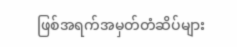ဖြစ်အရက်အမှတ်တံဆိပ်များ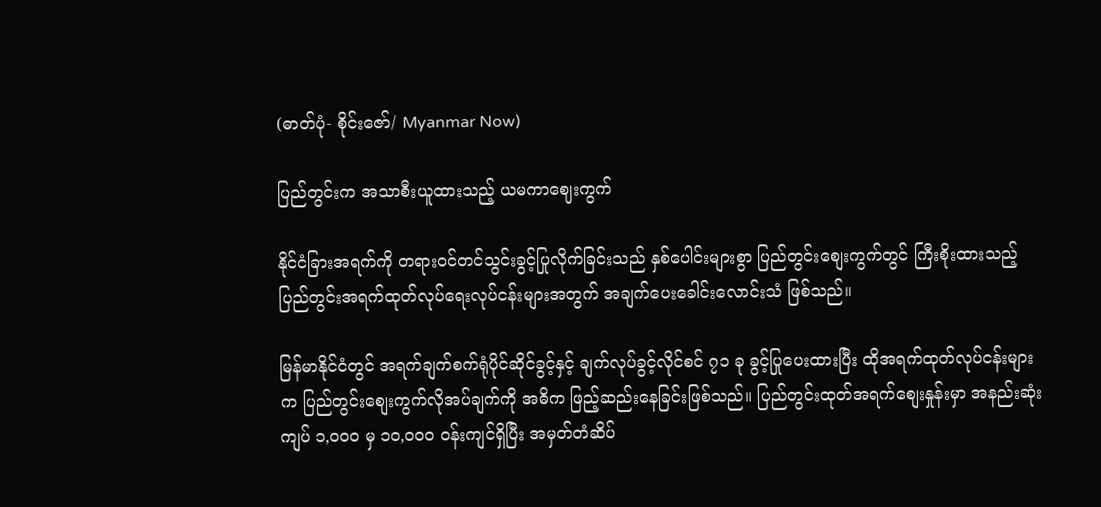(ဓာတ်ပုံ- စိုင်းဇော်/ Myanmar Now)

ပြည်တွင်းက အသာစီးယူထားသည့် ယမကာဈေးကွက်

နိုင်ငံခြားအရက်ကို တရားဝင်တင်သွင်းခွင့်ပြုလိုက်ခြင်းသည် နှစ်ပေါင်းများစွာ ပြည်တွင်းစျေးကွက်တွင် ကြီးစိုးထားသည့် ပြည်တွင်းအရက်ထုတ်လုပ်ရေးလုပ်ငန်းများအတွက် အချက်ပေးခေါင်းလောင်းသံ ဖြစ်သည်။

မြန်မာနိုင်ငံတွင် အရက်ချက်စက်ရုံပိုင်ဆိုင်ခွင့်နှင့် ချက်လုပ်ခွင့်လိုင်စင် ၇၁ ခု ခွင့်ပြုပေးထားပြီး ထိုအရက်ထုတ်လုပ်ငန်းများက ပြည်တွင်းစျေးကွက်လိုအပ်ချက်ကို အဓိက ဖြည့်ဆည်းနေခြင်းဖြစ်သည်။ ပြည်တွင်းထုတ်အရက်စျေးနှုန်းမှာ အနည်းဆုံး ကျပ် ၁,၀၀၀ မှ ၁၀,၀၀၀ ဝန်းကျင်ရှိပြီး အမှတ်တံဆိပ်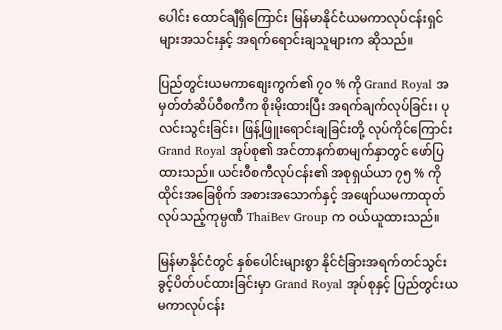ပေါင်း ထောင်ချီရှိကြောင်း မြန်မာနိုင်ငံယမကာလုပ်ငန်းရှင်များအသင်းနှင့် အရက်ရောင်းချသူများက ဆိုသည်။

ပြည်တွင်းယမကာစျေးကွက်၏ ၇၀ % ကို Grand Royal အမှတ်တံဆိပ်ဝီစကီက စိုးမိုးထားပြီး အရက်ချက်လုပ်ခြင်း၊ ပုလင်းသွင်းခြင်း၊ ဖြန့်ဖြူးရောင်းချခြင်းတို့ လုပ်ကိုင်ကြောင်း Grand Royal အုပ်စု၏ အင်တာနက်စာမျက်နှာတွင် ဖော်ပြထားသည်။ ယင်းဝီစကီလုပ်ငန်း၏ အစုရှယ်ယာ ၇၅ % ကို ထိုင်းအခြေစိုက် အစားအသောက်နှင့် အဖျော်ယမကာထုတ်လုပ်သည့်ကုမ္ပဏီ ThaiBev Group က ဝယ်ယူထားသည်။

မြန်မာနိုင်ငံတွင် နှစ်ပေါင်းများစွာ နိုင်ငံခြားအရက်တင်သွင်းခွင့်ပိတ်ပင်ထားခြင်းမှာ Grand Royal အုပ်စုနှင့် ပြည်တွင်းယမကာလုပ်ငန်း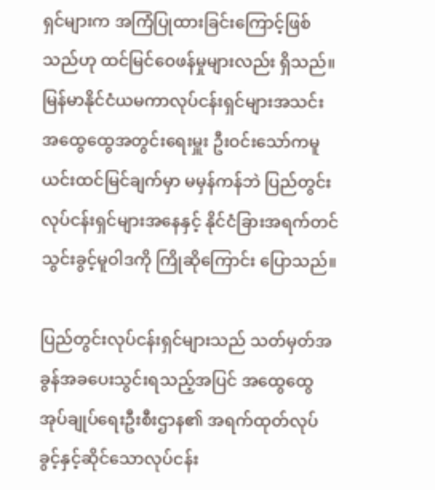ရှင်များက အကြံပြုထားခြင်းကြောင့်ဖြစ်သည်ဟု ထင်မြင်ဝေဖန်မှုများလည်း ရှိသည်။  မြန်မာနိုင်ငံယမကာလုပ်ငန်းရှင်များအသင်း အထွေထွေအတွင်းရေးမှူး ဦးဝင်းသော်ကမူ ယင်းထင်မြင်ချက်မှာ မမှန်ကန်ဘဲ ပြည်တွင်းလုပ်ငန်းရှင်များအနေနှင့် နိုင်ငံခြားအရက်တင်သွင်းခွင့်မူဝါဒကို ကြိုဆိုကြောင်း ပြောသည်။

ပြည်တွင်းလုပ်ငန်းရှင်များသည် သတ်မှတ်အခွန်အခပေးသွင်းရသည့်အပြင် အထွေထွေအုပ်ချုပ်ရေးဦးစီးဌာန၏ အရက်ထုတ်လုပ်ခွင့်နှင့်ဆိုင်သောလုပ်ငန်း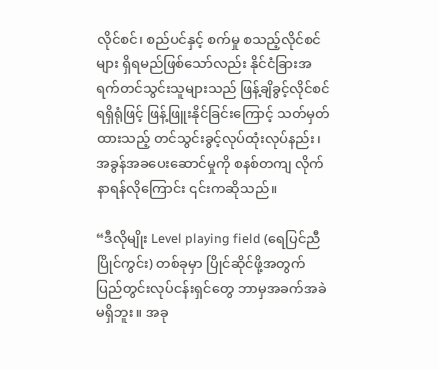လိုင်စင်၊ စည်ပင်နှင့် စက်မှု စသည့်လိုင်စင်များ ရှိရမည်ဖြစ်သော်လည်း နိုင်ငံခြားအရက်တင်သွင်းသူများသည် ဖြန့်ချိခွင့်လိုင်စင်ရရှိရုံဖြင့် ဖြန့်ဖြူးနိုင်ခြင်းကြောင့် သတ်မှတ်ထားသည့် တင်သွင်းခွင့်လုပ်ထုံးလုပ်နည်း၊ အခွန်အခပေးဆောင်မှုကို စနစ်တကျ လိုက်နာရန်လိုကြောင်း ၎င်းကဆိုသည်။

“ဒီလိုမျိုး Level playing field (ရေပြင်ညီပြိုင်ကွင်း) တစ်ခုမှာ ပြိုင်ဆိုင်ဖို့အတွက် ပြည်တွင်းလုပ်ငန်းရှင်တွေ ဘာမှအခက်အခဲမရှိဘူး။ အခု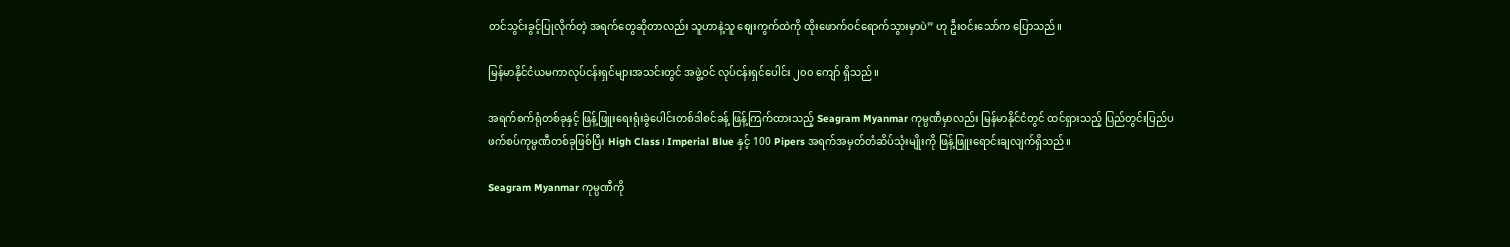တင်သွင်းခွင့်ပြုလိုက်တဲ့ အရက်တွေဆိုတာလည်း သူဟာနဲ့သူ စျေးကွက်ထဲကို ထိုးဖောက်ဝင်ရောက်သွားမှာပဲ” ဟု ဦးဝင်းသော်က ပြောသည်။

မြန်မာနိုင်ငံယမကာလုပ်ငန်းရှင်များအသင်းတွင် အဖွဲ့ဝင် လုပ်ငန်းရှင်ပေါင်း ၂၀၀ ကျော် ရှိသည်။

အရက်စက်ရုံတစ်ခုနှင့် ဖြန့်ဖြူးရေးရုံးခွဲပေါင်းတစ်ဒါစင်ခန့် ဖြန့်ကြက်ထားသည့် Seagram Myanmar ကုမ္ပဏီမှာလည်း မြန်မာနိုင်ငံတွင် ထင်ရှားသည့် ပြည်တွင်းပြည်ပ ဖက်စပ်ကုမ္ပဏီတစ်ခုဖြစ်ပြီး High Class၊ Imperial Blue နှင့် 100 Pipers အရက်အမှတ်တံဆိပ်သုံးမျိုးကို ဖြန့်ဖြူးရောင်းချလျက်ရှိသည်။

Seagram Myanmar ကုမ္ပဏီကို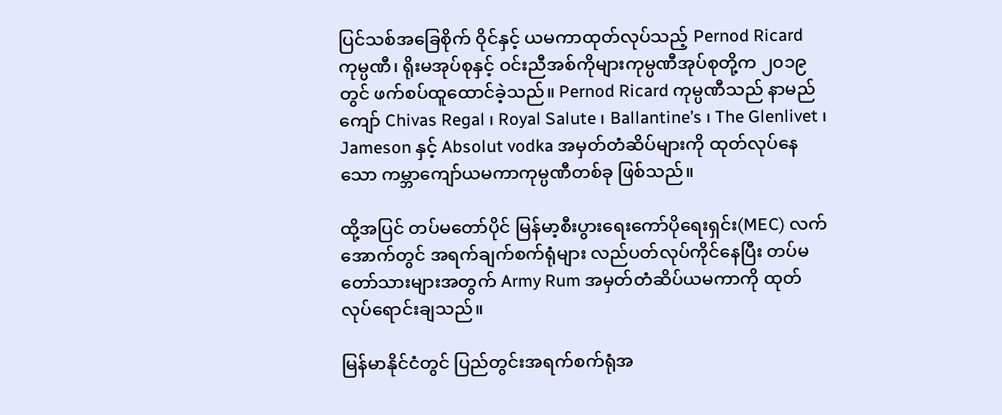ပြင်သစ်အခြေစိုက် ဝိုင်နှင့် ယမကာထုတ်လုပ်သည့် Pernod Ricard ကုမ္ပဏီ၊ ရိုးမအုပ်စုနှင့် ဝင်းညီအစ်ကိုများကုမ္ပဏီအုပ်စုတို့က ၂၀၁၉ တွင် ဖက်စပ်ထူထောင်ခဲ့သည်။ Pernod Ricard ကုမ္ပဏီသည် နာမည်ကျော် Chivas Regal ၊ Royal Salute ၊ Ballantine’s ၊ The Glenlivet ၊ Jameson နှင့် Absolut vodka အမှတ်တံဆိပ်များကို ထုတ်လုပ်နေသော ကမ္ဘာကျော်ယမကာကုမ္ပဏီတစ်ခု ဖြစ်သည်။

ထို့အပြင် တပ်မတော်ပိုင် မြန်မာ့စီးပွားရေးကော်ပိုရေးရှင်း(MEC) လက်အောက်တွင် အရက်ချက်စက်ရုံများ လည်ပတ်လုပ်ကိုင်နေပြီး တပ်မတော်သားများအတွက် Army Rum အမှတ်တံဆိပ်ယမကာကို ထုတ်လုပ်ရောင်းချသည်။

မြန်မာနိုင်ငံတွင် ပြည်တွင်းအရက်စက်ရုံအ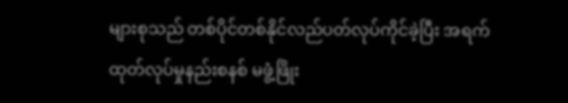များစုသည် တစ်ပိုင်တစ်နိုင်လည်ပတ်လုပ်ကိုင်ခဲ့ပြီး အရက်ထုတ်လုပ်မှုနည်းစနစ် မဖွံ့ဖြိုး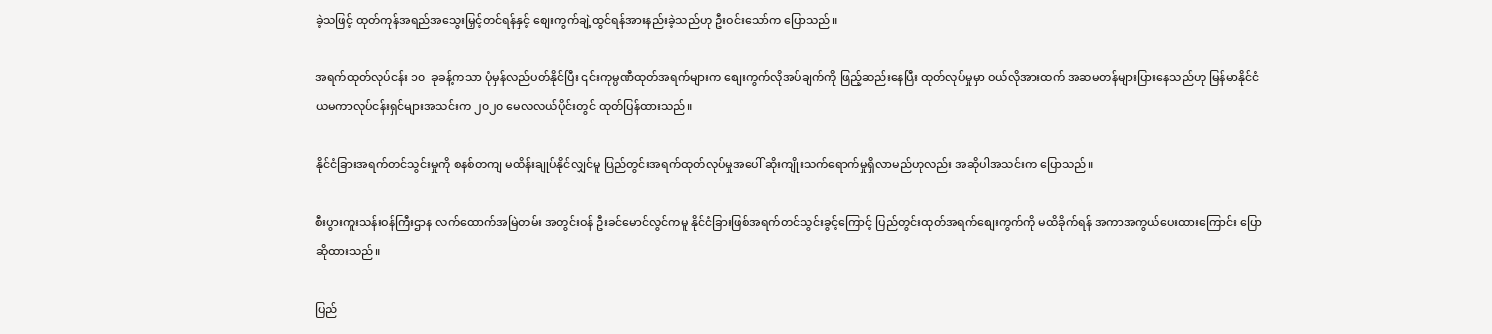ခဲ့သဖြင့် ထုတ်ကုန်အရည်အသွေးမြှင့်တင်ရန်နှင့် စျေးကွက်ချဲ့ထွင်ရန်အားနည်းခဲ့သည်ဟု ဦးဝင်းသော်က ပြောသည်။

အရက်ထုတ်လုပ်ငန်း ၁၀  ခုခန့်ကသာ ပုံမှန်လည်ပတ်နိုင်ပြီး ၎င်းကုမ္ပဏီထုတ်အရက်များက စျေးကွက်လိုအပ်ချက်ကို ဖြည့်ဆည်းနေပြီး ထုတ်လုပ်မှုမှာ ဝယ်လိုအားထက် အဆမတန်များပြားနေသည်ဟု မြန်မာနိုင်ငံယမကာလုပ်ငန်းရှင်များအသင်းက ၂၀၂၀ မေလလယ်ပိုင်းတွင် ထုတ်ပြန်ထားသည်။

နိုင်ငံခြားအရက်တင်သွင်းမှုကို စနစ်တကျ မထိန်းချုပ်နိုင်လျှင်မူ ပြည်တွင်းအရက်ထုတ်လုပ်မှုအပေါ် ဆိုးကျိုးသက်ရောက်မှုရှိလာမည်ဟုလည်း အဆိုပါအသင်းက ပြောသည်။

စီးပွားကူးသန်းဝန်ကြီးဌာန လက်ထောက်အမြဲတမ်း အတွင်းဝန် ဦးခင်မောင်လွင်ကမူ နိုင်ငံခြားဖြစ်အရက်တင်သွင်းခွင့်ကြောင့် ပြည်တွင်းထုတ်အရက်စျေးကွက်ကို မထိခိုက်ရန် အကာအကွယ်ပေးထားကြောင်း ပြောဆိုထားသည်။

ပြည်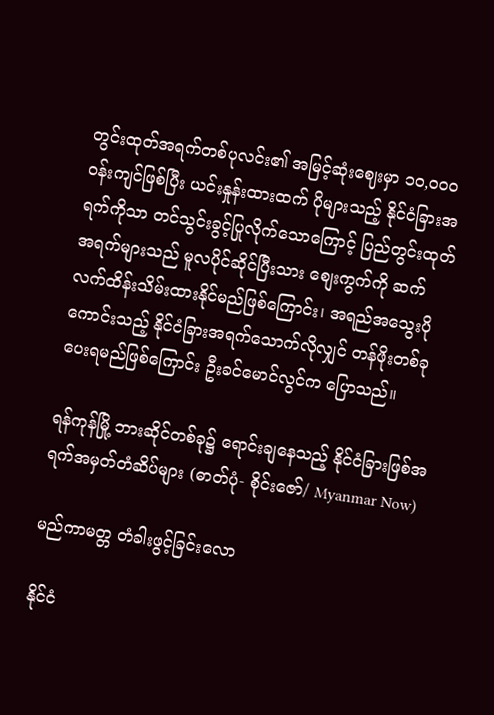တွင်းထုတ်အရက်တစ်ပုလင်း၏ အမြင့်ဆုံးဈေးမှာ ၁၀,၀၀၀ ဝန်းကျင်ဖြစ်ပြီး ယင်းနှုန်းထားထက် ပိုများသည့် နိုင်ငံခြားအရက်ကိုသာ တင်သွင်းခွင့်ပြုလိုက်သောကြောင့် ပြည်တွင်းထုတ်အရက်များသည် မူလပိုင်ဆိုင်ပြီးသား စျေးကွက်ကို ဆက်လက်ထိန်းသိမ်းထားနိုင်မည်ဖြစ်ကြောင်း၊ အရည်အသွေးပိုကောင်းသည့် နိုင်ငံခြားအရက်သောက်လိုလျှင် တန်ဖိုးတစ်ခုပေးရမည်ဖြစ်ကြောင်း ဦးခင်မောင်လွင်က ပြောသည်။

ရန်ကုန်မြို့ ဘားဆိုင်တစ်ခု၌ ရောင်းချနေသည့် နိုင်ငံခြားဖြစ်အရက်အမှတ်တံဆိပ်များ (ဓာတ်ပုံ- စိုင်းဇော်/ Myanmar Now)

မည်ကာမတ္တ တံခါးဖွင့်ခြင်းလော

နိုင်ငံ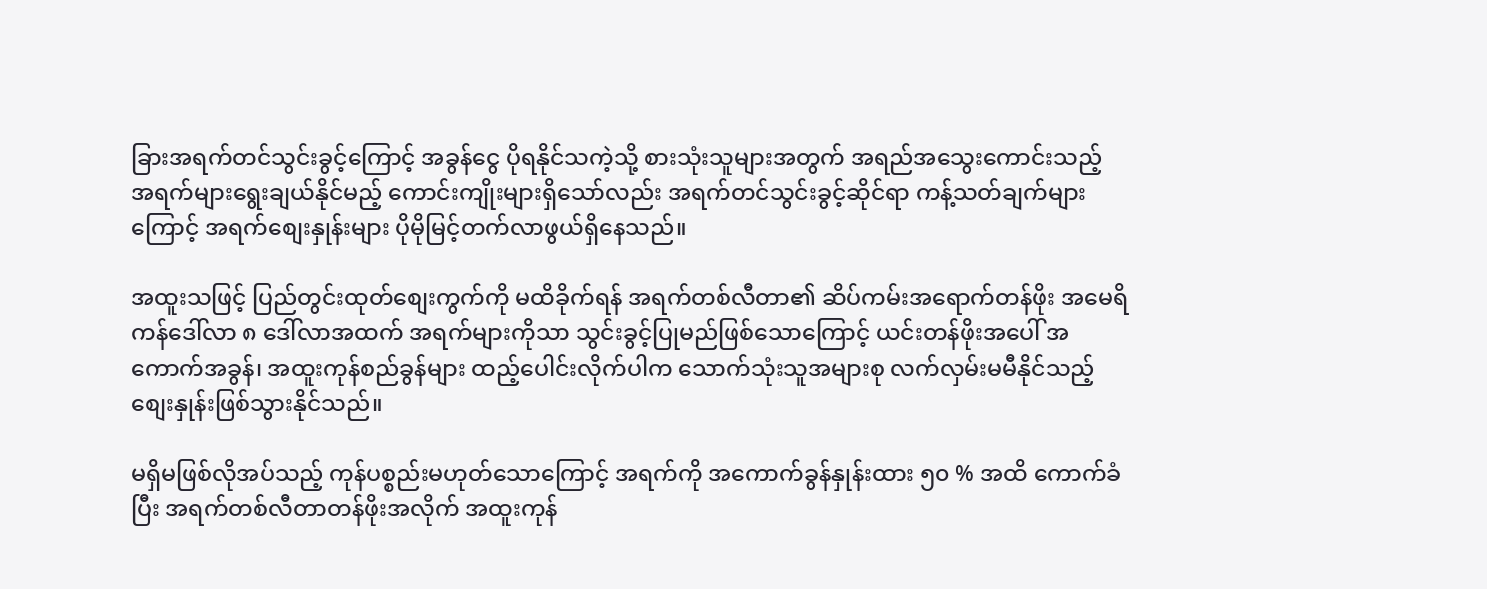ခြားအရက်တင်သွင်းခွင့်ကြောင့် အခွန်ငွေ ပိုရနိုင်သကဲ့သို့ စားသုံးသူများအတွက် အရည်အသွေးကောင်းသည့်  အရက်များရွေးချယ်နိုင်မည့် ကောင်းကျိုးများရှိသော်လည်း အရက်တင်သွင်းခွင့်ဆိုင်ရာ ကန့်သတ်ချက်များကြောင့် အရက်စျေးနှုန်းများ ပိုမိုမြင့်တက်လာဖွယ်ရှိနေသည်။

အထူးသဖြင့် ပြည်တွင်းထုတ်စျေးကွက်ကို မထိခိုက်ရန် အရက်တစ်လီတာ၏ ဆိပ်ကမ်းအရောက်တန်ဖိုး အမေရိကန်ဒေါ်လာ ၈ ဒေါ်လာအထက် အရက်များကိုသာ သွင်းခွင့်ပြုမည်ဖြစ်သောကြောင့် ယင်းတန်ဖိုးအပေါ် အကောက်အခွန်၊ အထူးကုန်စည်ခွန်များ ထည့်ပေါင်းလိုက်ပါက သောက်သုံးသူအများစု လက်လှမ်းမမီနိုင်သည့် စျေးနှုန်းဖြစ်သွားနိုင်သည်။

မရှိမဖြစ်လိုအပ်သည့် ကုန်ပစ္စည်းမဟုတ်သောကြောင့် အရက်ကို အကောက်ခွန်နှုန်းထား ၅၀ % အထိ ကောက်ခံပြီး အရက်တစ်လီတာတန်ဖိုးအလိုက် အထူးကုန်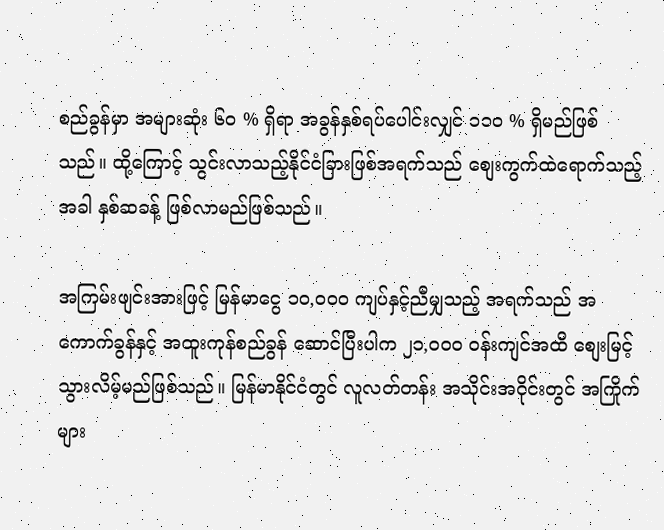စည်ခွန်မှာ အများဆုံး ၆၀ % ရှိရာ အခွန်နှစ်ရပ်ပေါင်းလျှင် ၁၁၀ % ရှိမည်ဖြစ်သည်။ ထို့ကြောင့် သွင်းလာသည့်နိုင်ငံခြားဖြစ်အရက်သည် စျေးကွက်ထဲရောက်သည့်အခါ နှစ်ဆခန့် ဖြစ်လာမည်ဖြစ်သည်။

အကြမ်းဖျင်းအားဖြင့် မြန်မာငွေ ၁၀,၀၀၀ ကျပ်နှင့်ညီမျှသည့် အရက်သည် အကောက်ခွန်နှင့် အထူးကုန်စည်ခွန် ဆောင်ပြီးပါက ၂၁,၀၀၀ ဝန်းကျင်အထိ စျေးမြင့်သွားလိမ့်မည်ဖြစ်သည်။ မြန်မာနိုင်ငံတွင် လူလတ်တန်း အသိုင်းအဝိုင်းတွင် အကြိုက်များ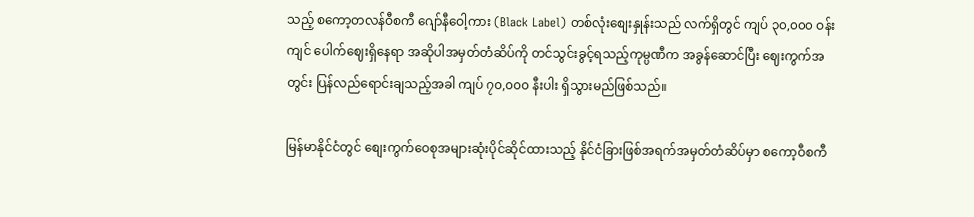သည့် စကော့တလန်ဝီစကီ ဂျော်နီဝေါ့ကား (Black Label) တစ်လုံးစျေးနှုန်းသည် လက်ရှိတွင် ကျပ် ၃၀,၀၀၀ ဝန်းကျင် ပေါက်ဈေးရှိနေရာ အဆိုပါအမှတ်တံဆိပ်ကို တင်သွင်းခွင့်ရသည့်ကုမ္ပဏီက အခွန်ဆောင်ပြီး ဈေးကွက်အတွင်း ပြန်လည်ရောင်းချသည့်အခါ ကျပ် ၇၀,၀၀၀ နီးပါး ရှိသွားမည်ဖြစ်သည်။

မြန်မာနိုင်ငံတွင် စျေးကွက်ဝေစုအများဆုံးပိုင်ဆိုင်ထားသည့် နိုင်ငံခြားဖြစ်အရက်အမှတ်တံဆိပ်မှာ စကော့ဝီစကီ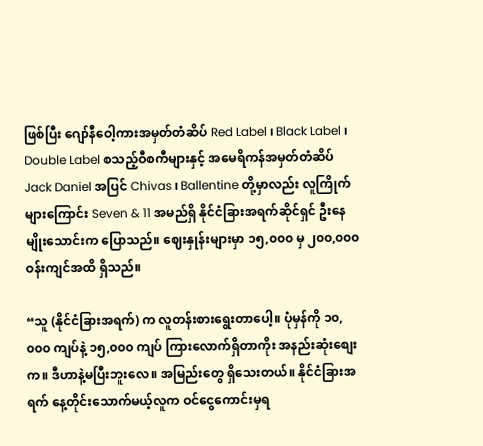ဖြစ်ပြီး ဂျော်နီဝေါ့ကားအမှတ်တံဆိပ် Red Label ၊ Black Label ၊ Double Label စသည့်ဝီစကီများနှင့် အမေရိကန်အမှတ်တံဆိပ် Jack Daniel အပြင် Chivas ၊ Ballentine တို့မှာလည်း လူကြိုက်များကြောင်း Seven & 11 အမည်ရှိ နိုင်ငံခြားအရက်ဆိုင်ရှင် ဦးနေမျိုးသောင်းက ပြောသည်။ ဈေးနှုန်းများမှာ ၁၅,၀၀၀ မှ ၂၀၀,၀၀၀ ဝန်းကျင်အထိ ရှိသည်။

“သူ (နိုင်ငံခြားအရက်) က လူတန်းစားရွေးတာပေါ့။ ပုံမှန်ကို ၁၀,၀၀၀ ကျပ်နဲ့ ၁၅,၀၀၀ ကျပ် ကြားလောက်ရှိတာကိုး အနည်းဆုံးစျေးက။ ဒီဟာနဲ့မပြီးဘူးလေ။ အမြည်းတွေ ရှိသေးတယ်။ နိုင်ငံခြားအရက် နေ့တိုင်းသောက်မယ့်လူက ဝင်ငွေကောင်းမှရ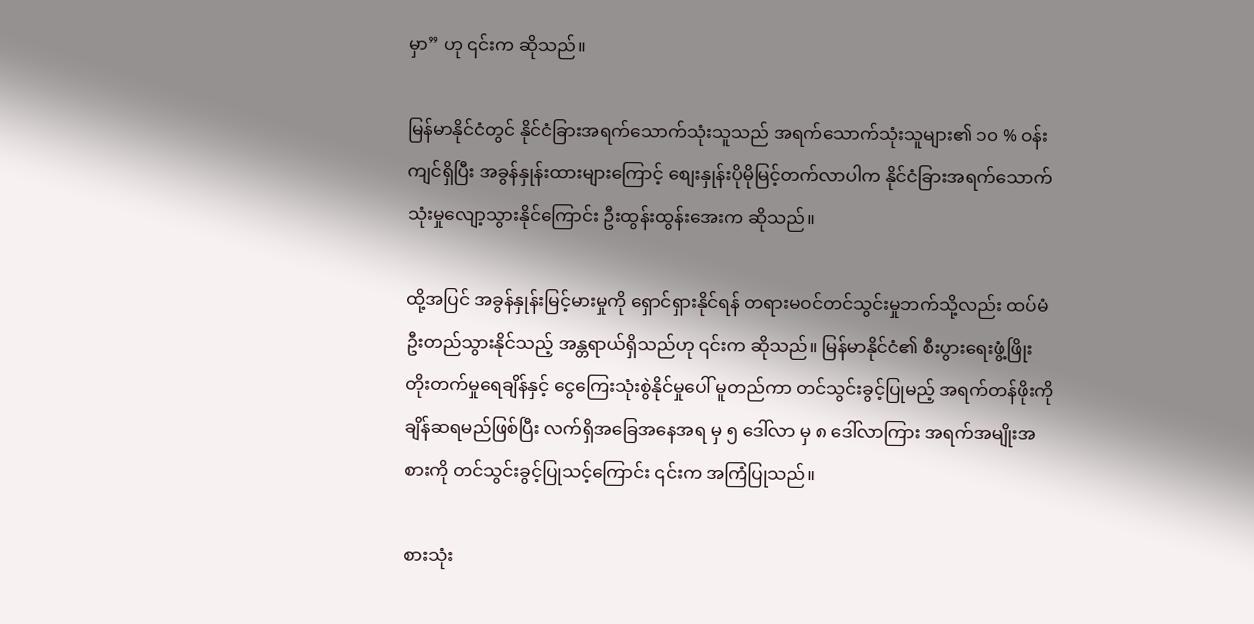မှာ” ဟု ၎င်းက ဆိုသည်။

မြန်မာနိုင်ငံတွင် နိုင်ငံခြားအရက်သောက်သုံးသူသည် အရက်သောက်သုံးသူများ၏ ၁၀ % ဝန်းကျင်ရှိပြီး အခွန်နှုန်းထားများကြောင့် စျေးနှုန်းပိုမိုမြင့်တက်လာပါက နိုင်ငံခြားအရက်သောက်သုံးမှုလျော့သွားနိုင်ကြောင်း ဦးထွန်းထွန်းအေးက ဆိုသည်။

ထို့အပြင် အခွန်နှုန်းမြင့်မားမှုကို ရှောင်ရှားနိုင်ရန် တရားမဝင်တင်သွင်းမှုဘက်သို့လည်း ထပ်မံဦးတည်သွားနိုင်သည့် အန္တရာယ်ရှိသည်ဟု ၎င်းက ဆိုသည်။ မြန်မာနိုင်ငံ၏ စီးပွားရေးဖွံ့ဖြိုးတိုးတက်မှုရေချိန်နှင့် ငွေကြေးသုံးစွဲနိုင်မှုပေါ် မူတည်ကာ တင်သွင်းခွင့်ပြုမည့် အရက်တန်ဖိုးကို ချိန်ဆရမည်ဖြစ်ပြီး လက်ရှိအခြေအနေအရ မှ ၅ ဒေါ်လာ မှ ၈ ဒေါ်လာကြား အရက်အမျိုးအစားကို တင်သွင်းခွင့်ပြုသင့်ကြောင်း ၎င်းက အကြံပြုသည်။

စားသုံး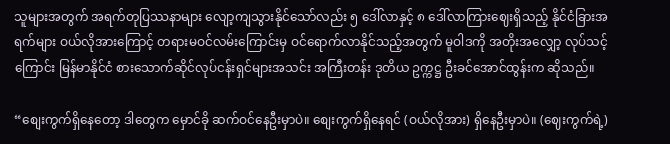သူများအတွက် အရက်တုပြဿနာများ လျော့ကျသွားနိုင်သော်လည်း ၅ ဒေါ်လာနှင့် ၈ ဒေါ်လာကြားဈေးရှိသည့် နိုင်ငံခြားအရက်များ ဝယ်လိုအားကြောင့် တရားမဝင်လမ်းကြောင်းမှ ဝင်ရောက်လာနိုင်သည့်အတွက် မူဝါဒကို အတိုးအလျှော့ လုပ်သင့်ကြောင်း မြန်မာနိုင်ငံ စားသောက်ဆိုင်လုပ်ငန်းရှင်များအသင်း အကြီးတန်း ဒုတိယ ဥက္ကဋ္ဌ ဦးခင်အောင်ထွန်းက ဆိုသည်။

“စျေးကွက်ရှိနေတော့ ဒါတွေက မှောင်ခို ဆက်ဝင်နေဦးမှာပဲ။ စျေးကွက်ရှိနေရင် (ဝယ်လိုအား) ရှိနေဦးမှာပဲ။ (ဈေးကွက်ရဲ့)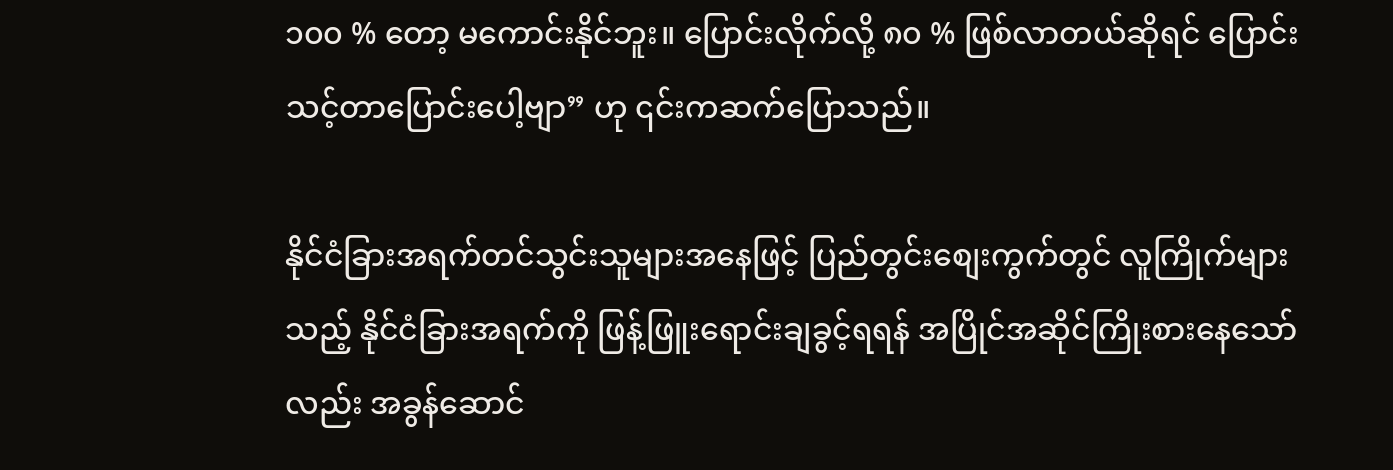၁၀၀ % တော့ မကောင်းနိုင်ဘူး။ ပြောင်းလိုက်လို့ ၈၀ % ဖြစ်လာတယ်ဆိုရင် ပြောင်းသင့်တာပြောင်းပေါ့ဗျာ” ဟု ၎င်းကဆက်ပြောသည်။

နိုင်ငံခြားအရက်တင်သွင်းသူများအနေဖြင့် ပြည်တွင်းစျေးကွက်တွင် လူကြိုက်များသည့် နိုင်ငံခြားအရက်ကို ဖြန့်ဖြူးရောင်းချခွင့်ရရန် အပြိုင်အဆိုင်ကြိုးစားနေသော်လည်း အခွန်ဆောင်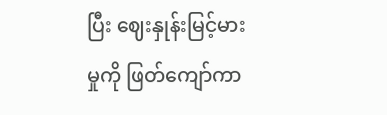ပြီး ဈေးနှုန်းမြင့်မားမှုကို ဖြတ်ကျော်ကာ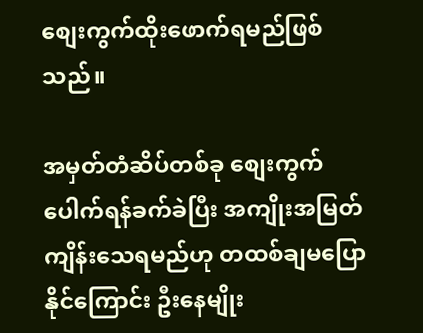စျေးကွက်ထိုးဖောက်ရမည်ဖြစ်သည်။

အမှတ်တံဆိပ်တစ်ခု စျေးကွက်ပေါက်ရန်ခက်ခဲပြီး အကျိုးအမြတ်ကျိန်းသေရမည်ဟု တထစ်ချမပြောနိုင်ကြောင်း ဦးနေမျိုး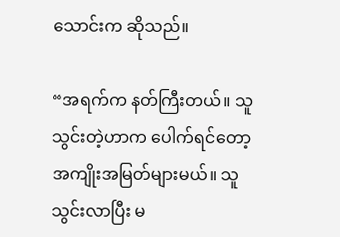သောင်းက ဆိုသည်။

“အရက်က နတ်ကြီးတယ်။ သူသွင်းတဲ့ဟာက ပေါက်ရင်တော့ အကျိုးအမြတ်များမယ်။ သူသွင်းလာပြီး မ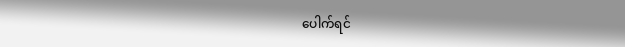ပေါက်ရင်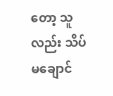တော့ သူလည်း သိပ်မချောင်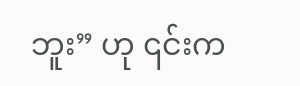ဘူး” ဟု ၎င်းက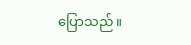ပြောသည်။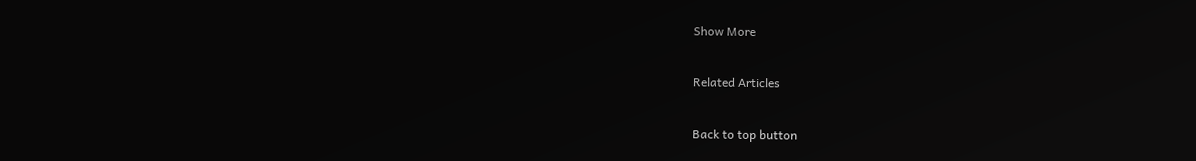Show More

Related Articles

Back to top button